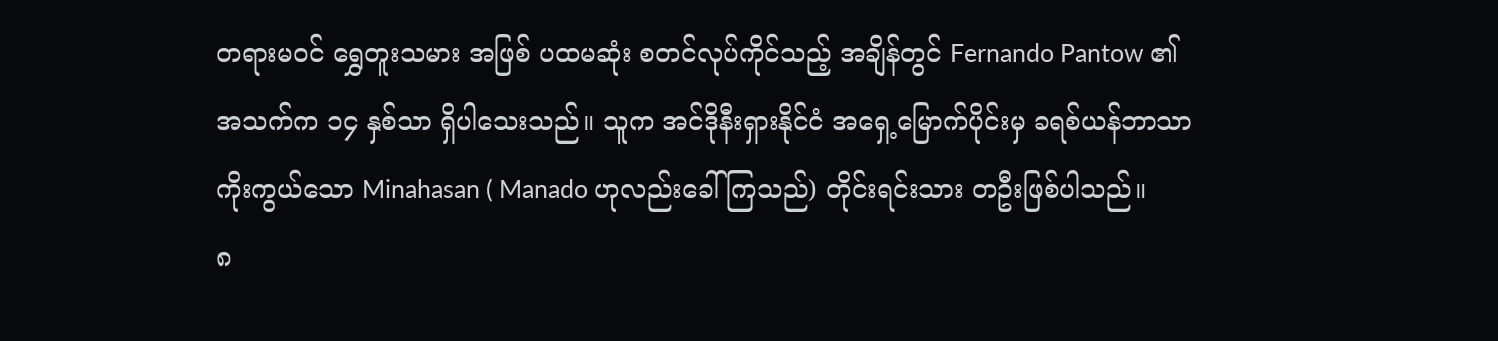တရားမဝင် ရွှေတူးသမား အဖြစ် ပထမဆုံး စတင်လုပ်ကိုင်သည့် အချိန်တွင် Fernando Pantow ၏ အသက်က ၁၄ နှစ်သာ ရှိပါသေးသည်။ သူက အင်ဒိုနီးရှားနိုင်ငံ အရှေ့မြောက်ပိုင်းမှ ခရစ်ယန်ဘာသာ ကိုးကွယ်သော Minahasan ( Manado ဟုလည်းခေါ်ကြသည်) တိုင်းရင်းသား တဦးဖြစ်ပါသည်။
၈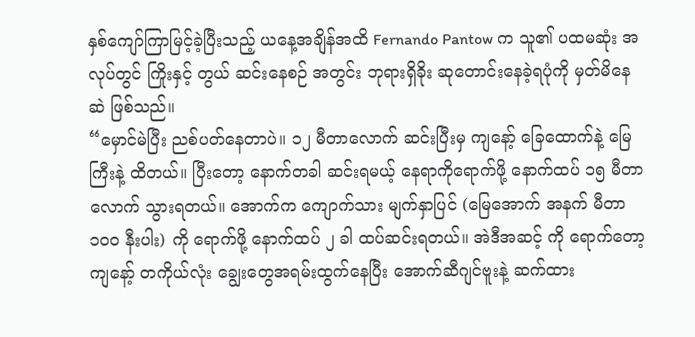နှစ်ကျော်ကြာမြင့်ခဲ့ပြီးသည့် ယနေ့အချိန်အထိ Fernando Pantow က သူ၏ ပထမဆုံး အလုပ်တွင် ကြိုးနှင့် တွယ် ဆင်းနေစဉ် အတွင်း ဘုရားရှိခိုး ဆုတောင်းနေခဲ့ရပုံကို မှတ်မိနေဆဲ ဖြစ်သည်။
“မှောင်မဲပြီး ညစ်ပတ်နေတာပဲ။ ၁၂ မီတာလောက် ဆင်းပြီးမှ ကျနော့် ခြေထောက်နဲ့ မြေကြီးနဲ့ ထိတယ်။ ပြီးတော့ နောက်တခါ ဆင်းရမယ့် နေရာကိုရောက်ဖို့ နောက်ထပ် ၁၅ မီတာလောက် သွားရတယ်။ အောက်က ကျောက်သား မျက်နှာပြင် (မြေအောက် အနက် မီတာ ၁၀၀ နီးပါး) ကို ရောက်ဖို့ နောက်ထပ် ၂ ခါ ထပ်ဆင်းရတယ်။ အဲဒီအဆင့် ကို ရောက်တော့ ကျနော့် တကိုယ်လုံး ချွေးတွေအရမ်းထွက်နေပြီး အောက်ဆီဂျင်ဗူးနဲ့ ဆက်ထား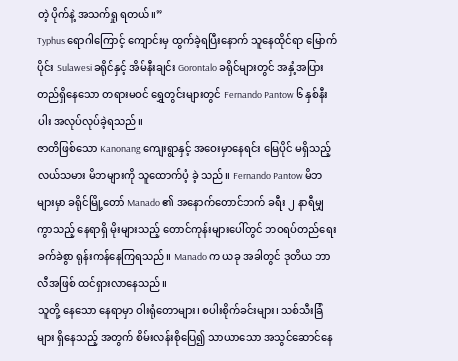တဲ့ ပိုက်နဲ့ အသက်ရှု ရတယ်။”
Typhus ရောဂါကြောင့် ကျောင်းမှ ထွက်ခဲ့ရပြီးနောက် သူနေထိုင်ရာ မြောက်ပိုင်း Sulawesi ခရိုင်နှင့် အိမ်နီးချင်း Gorontalo ခရိုင်များတွင် အနှံ့အပြားတည်ရှိနေသော တရားမဝင် ရွှေတွင်းများတွင် Fernando Pantow ၆ နှစ်နီးပါး အလုပ်လုပ်ခဲ့ရသည်။
ဇာတိဖြစ်သော Kanonang ကျေးရွာနှင့် အဝေးမှာနေရင်း မြေပိုင် မရှိသည့် လယ်သမား မိဘများကို သူထောက်ပံ့ ခဲ့ သည်။ Fernando Pantow မိဘများမှာ ခရိုင်မြို့တော် Manado ၏ အနောက်တောင်ဘက် ခရီး ၂ နာရီမျှကွာသည့် နေရာရှိ မိုးများသည့် တောင်ကုန်းများပေါ်တွင် ဘဝရပ်တည်ရေး ခက်ခဲစွာ ရုန်းကန်နေကြရသည်။ Manado က ယခု အခါတွင် ဒုတိယ ဘာလီအဖြစ် ထင်ရှားလာနေသည်။
သူတို့ နေသော နေရာမှာ ဝါးရုံတောများ၊ စပါးစိုက်ခင်းများ၊ သစ်သီးခြံများ ရှိနေသည့် အတွက် စိမ်းလန်းစိုပြေ၍ သာယာသော အသွင်ဆောင်နေ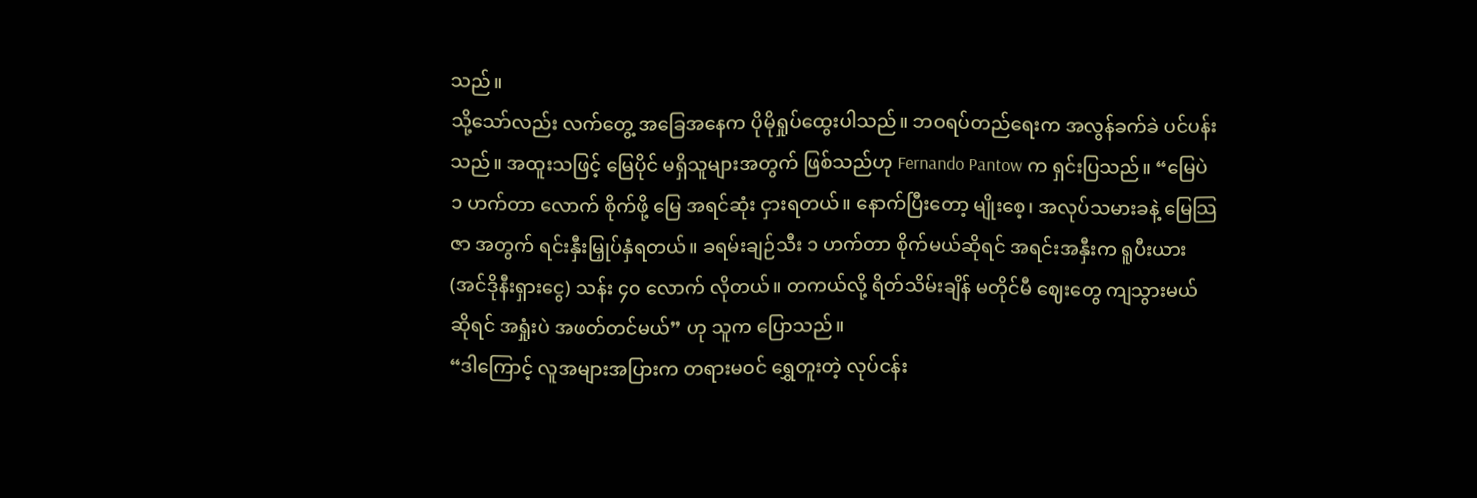သည်။
သို့သော်လည်း လက်တွေ့ အခြေအနေက ပိုမိုရှုပ်ထွေးပါသည်။ ဘဝရပ်တည်ရေးက အလွန်ခက်ခဲ ပင်ပန်းသည်။ အထူးသဖြင့် မြေပိုင် မရှိသူများအတွက် ဖြစ်သည်ဟု Fernando Pantow က ရှင်းပြသည်။ “မြေပဲ ၁ ဟက်တာ လောက် စိုက်ဖို့ မြေ အရင်ဆုံး ငှားရတယ်။ နောက်ပြီးတော့ မျိုးစေ့၊ အလုပ်သမားခနဲ့ မြေသြဇာ အတွက် ရင်းနှီးမြှုပ်နှံရတယ်။ ခရမ်းချဉ်သီး ၁ ဟက်တာ စိုက်မယ်ဆိုရင် အရင်းအနှီးက ရူပီးယား(အင်ဒိုနီးရှားငွေ) သန်း ၄၀ လောက် လိုတယ်။ တကယ်လို့ ရိတ်သိမ်းချိန် မတိုင်မီ ဈေးတွေ ကျသွားမယ် ဆိုရင် အရှုံးပဲ အဖတ်တင်မယ်” ဟု သူက ပြောသည်။
“ဒါကြောင့် လူအများအပြားက တရားမဝင် ရွှေတူးတဲ့ လုပ်ငန်း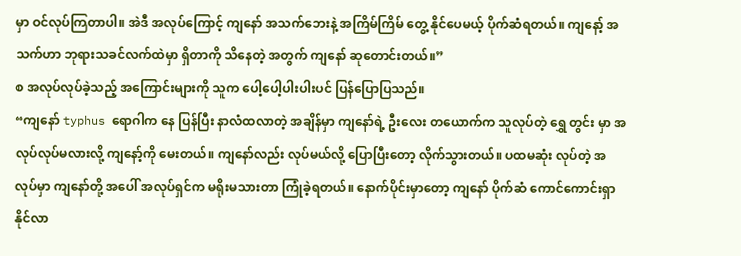မှာ ဝင်လုပ်ကြတာပါ။ အဲဒီ အလုပ်ကြောင့် ကျနော် အသက်ဘေးနဲ့ အကြိမ်ကြိမ် တွေ့ နိုင်ပေမယ့် ပိုက်ဆံရတယ်။ ကျနော့် အသက်ဟာ ဘုရားသခင်လက်ထဲမှာ ရှိတာကို သိနေတဲ့ အတွက် ကျနော် ဆုတောင်းတယ်။”
စ အလုပ်လုပ်ခဲ့သည့် အကြောင်းများကို သူက ပေါ့ပေါ့ပါးပါးပင် ပြန်ပြောပြသည်။
“ကျနော် typhus ရောဂါက နေ ပြန်ပြီး နာလံထလာတဲ့ အချိန်မှာ ကျနော်ရဲ့ ဦးလေး တယောက်က သူလုပ်တဲ့ ရွှေ တွင်း မှာ အလုပ်လုပ်မလားလို့ ကျနော့်ကို မေးတယ်။ ကျနော်လည်း လုပ်မယ်လို့ ပြောပြီးတော့ လိုက်သွားတယ်။ ပထမဆုံး လုပ်တဲ့ အလုပ်မှာ ကျနော်တို့ အပေါ် အလုပ်ရှင်က မရိုးမသားတာ ကြုံခဲ့ရတယ်။ နောက်ပိုင်းမှာတော့ ကျနော် ပိုက်ဆံ ကောင်ကောင်းရှာနိုင်လာ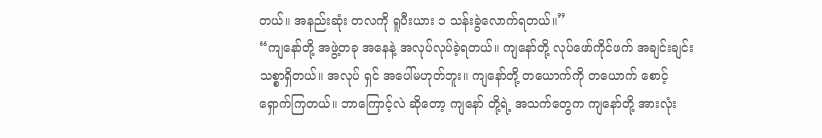တယ်။ အနည်းဆုံး တလကို ရူပီးယား ၁ သန်းခွဲလောက်ရတယ်။”
“ကျနော်တို့ အဖွဲ့တခု အနေနဲ့ အလုပ်လုပ်ခဲ့ရတယ်။ ကျနော်တို့ လုပ်ဖော်ကိုင်ဖက် အချင်းချင်း သစ္စာရှိတယ်။ အလုပ် ရှင် အပေါ်မဟုတ်ဘူး။ ကျနော်တို့ တယောက်ကို တယောက် စောင့်ရှောက်ကြတယ်။ ဘာကြောင့်လဲ ဆိုတော့ ကျနော် တို့ရဲ့ အသက်တွေက ကျနော်တို့ အားလုံး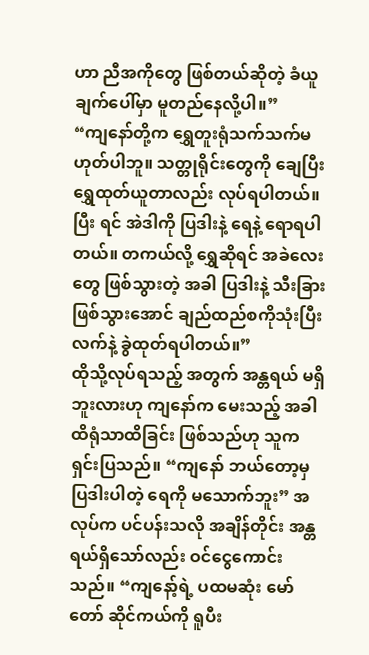ဟာ ညီအကိုတွေ ဖြစ်တယ်ဆိုတဲ့ ခံယူချက်ပေါ်မှာ မူတည်နေလို့ပါ။”
“ကျနော်တို့က ရွှေတူးရုံသက်သက်မဟုတ်ပါဘူ။ သတ္တုရိုင်းတွေကို ချေပြီး ရွှေထုတ်ယူတာလည်း လုပ်ရပါတယ်။ ပြီး ရင် အဲဒါကို ပြဒါးနဲ့ ရေနဲ့ ရောရပါတယ်။ တကယ်လို့ ရွှေဆိုရင် အခဲလေးတွေ ဖြစ်သွားတဲ့ အခါ ပြဒါးနဲ့ သီးခြား ဖြစ်သွားအောင် ချည်ထည်စကိုသုံးပြီး လက်နဲ့ ခွဲထုတ်ရပါတယ်။”
ထိုသို့လုပ်ရသည့် အတွက် အန္တရယ် မရှိဘူးလားဟု ကျနော်က မေးသည့် အခါ ထိရုံသာထိခြင်း ဖြစ်သည်ဟု သူက ရှင်းပြသည်။ “ကျနော် ဘယ်တော့မှ ပြဒါးပါတဲ့ ရေကို မသောက်ဘူး” အလုပ်က ပင်ပန်းသလို အချိန်တိုင်း အန္တရယ်ရှိသော်လည်း ဝင်ငွေကောင်းသည်။ “ကျနော့်ရဲ့ ပထမဆုံး မော်တော် ဆိုင်ကယ်ကို ရူပီး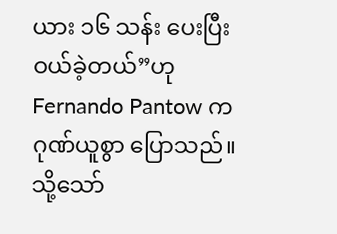ယား ၁၆ သန်း ပေးပြီး ဝယ်ခဲ့တယ်”ဟု Fernando Pantow က ဂုဏ်ယူစွာ ပြောသည်။
သို့သော်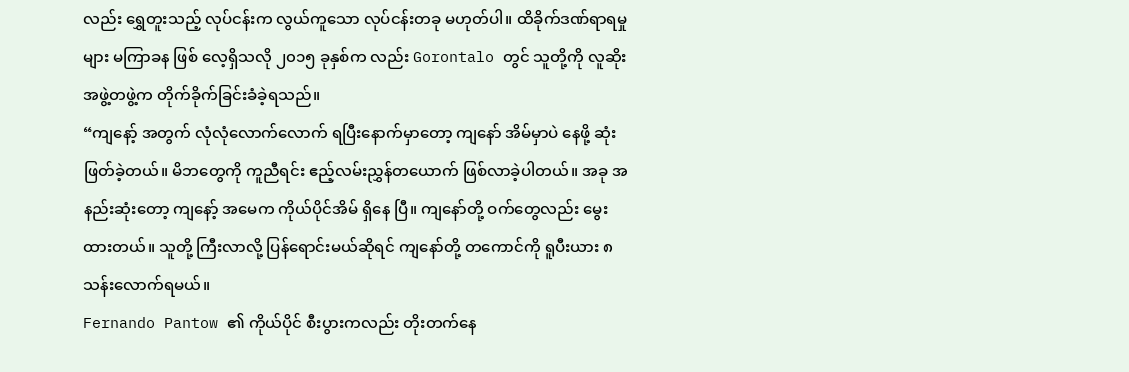လည်း ရွှေတူးသည့် လုပ်ငန်းက လွယ်ကူသော လုပ်ငန်းတခု မဟုတ်ပါ။ ထိခိုက်ဒဏ်ရာရမှုများ မကြာခန ဖြစ် လေ့ရှိသလို ၂၀၁၅ ခုနှစ်က လည်း Gorontalo တွင် သူတို့ကို လူဆိုး အဖွဲ့တဖွဲ့က တိုက်ခိုက်ခြင်းခံခဲ့ရသည်။
“ကျနော့် အတွက် လုံလုံလောက်လောက် ရပြီးနောက်မှာတော့ ကျနော် အိမ်မှာပဲ နေဖို့ ဆုံးဖြတ်ခဲ့တယ်။ မိဘတွေကို ကူညီရင်း ဧည့်လမ်းညွှန်တယောက် ဖြစ်လာခဲ့ပါတယ်။ အခု အနည်းဆုံးတော့ ကျနော့် အမေက ကိုယ်ပိုင်အိမ် ရှိနေ ပြီ။ ကျနော်တို့ ဝက်တွေလည်း မွေးထားတယ်။ သူတို့ ကြီးလာလို့ ပြန်ရောင်းမယ်ဆိုရင် ကျနော်တို့ တကောင်ကို ရူပီးယား ၈ သန်းလောက်ရမယ်။
Fernando Pantow ၏ ကိုယ်ပိုင် စီးပွားကလည်း တိုးတက်နေ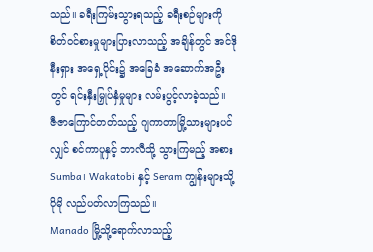သည်။ ခရီးကြမ်းသွားရသည့် ခရီးစဉ်များကို စိတ်ဝင်စားမှုများပြားလာသည့် အချိန်တွင် အင်ဒိုနီးရှား အရှေ့ပိုင်း၌ အခြေခံ အဆောက်အဦးတွင် ရင်းနှီးမြှုပ်နှံမှုများ လမ်းပွင့်လာခဲ့သည်။
ဇီဇာကြောင်တတ်သည့် ဂျကာတာမြို့သားများပင်လျှင် စင်ကာပူနှင့် ဘာလီသို့ သွားကြမည့် အစား Sumba၊ Wakatobi နှင့် Seram ကျွန်းများသို့ ပိုမို လည်ပတ်လာကြသည်။
Manado မြို့သို့ရောက်လာသည့်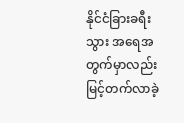နိုင်ငံခြားခရီးသွား အရေအတွက်မှာလည်းမြင့်တက်လာခဲ့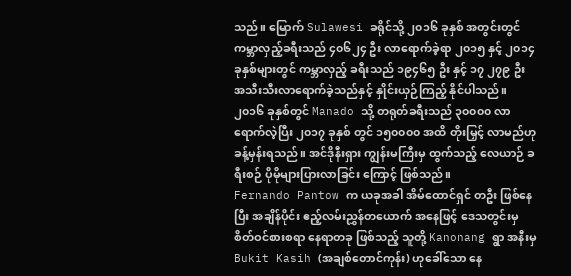သည်။ မြောက် Sulawesi ခရိုင်သို့ ၂၀၁၆ ခုနှစ် အတွင်းတွင် ကမ္ဘာလှည့်ခရီးသည် ၄၀၆၂၄ ဦး လာရောက်ခဲ့ရာ ၂၀၁၅ နှင့် ၂၀၁၄ ခုနှစ်များတွင် ကမ္ဘာလှည့် ခရီးသည် ၁၉၄၆၅ ဦး နှင့် ၁၇ ၂၇၉ ဦး အသီးသီးလာရောက်ခဲ့သည်နှင့် နှိုင်းယှဉ်ကြည့် နိုင်ပါသည်။
၂၀၁၆ ခုနှစ်တွင် Manado သို့ တရုတ်ခရီးသည် ၃၀၀၀၀ လာရောက်လဲ့ပြီး ၂၀၁၇ ခုနှစ် တွင် ၁၅၀၀၀၀ အထိ တိုးမြှင့် လာမည်ဟု ခန့်မှန်းရသည်။ အင်ဒိုနီးရှား ကျွန်းမကြီးမှ ထွက်သည့် လေယာဉ် ခရီးစဉ် ပိုမိုများပြားလာခြင်း ကြောင့် ဖြစ်သည်။
Fernando Pantow က ယခုအခါ အိမ်ထောင်ရှင် တဦး ဖြစ်နေပြီး အချိန်ပိုင်း ဧည့်လမ်းညွှန်တယောက် အနေဖြင့် ဒေသတွင်းမှ စိတ်ဝင်စားစရာ နေရာတခု ဖြစ်သည့် သူတို့ Kanonang ရွာ အနီးမှ Bukit Kasih (အချစ်တောင်ကုန်း) ဟုခေါ်သော နေ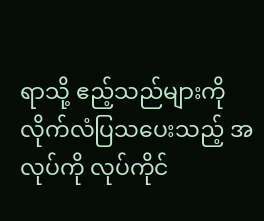ရာသို့ ဧည့်သည်များကို လိုက်လံပြသပေးသည့် အလုပ်ကို လုပ်ကိုင်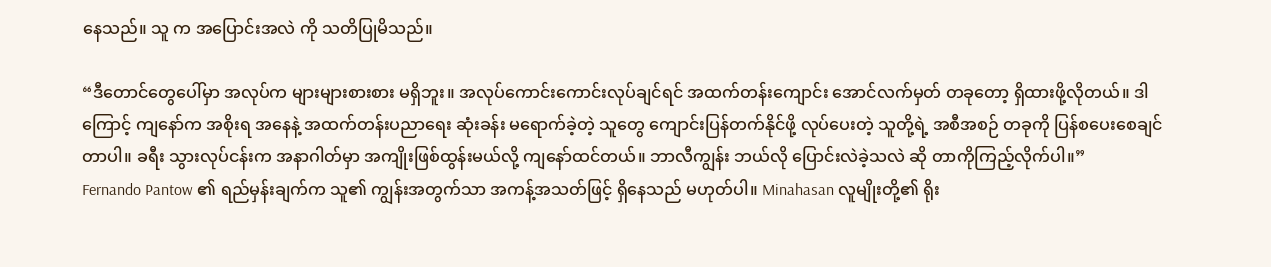နေသည်။ သူ က အပြောင်းအလဲ ကို သတိပြုမိသည်။

“ဒီတောင်တွေပေါ်မှာ အလုပ်က များများစားစား မရှိဘူး။ အလုပ်ကောင်းကောင်းလုပ်ချင်ရင် အထက်တန်းကျောင်း အောင်လက်မှတ် တခုတော့ ရှိထားဖို့လိုတယ်။ ဒါကြောင့် ကျနော်က အစိုးရ အနေနဲ့ အထက်တန်းပညာရေး ဆုံးခန်း မရောက်ခဲ့တဲ့ သူတွေ ကျောင်းပြန်တက်နိုင်ဖို့ လုပ်ပေးတဲ့ သူတို့ရဲ့ အစီအစဉ် တခုကို ပြန်စပေးစေချင်တာပါ။ ခရီး သွားလုပ်ငန်းက အနာဂါတ်မှာ အကျိုးဖြစ်ထွန်းမယ်လို့ ကျနော်ထင်တယ်။ ဘာလီကျွန်း ဘယ်လို ပြောင်းလဲခဲ့သလဲ ဆို တာကိုကြည့်လိုက်ပါ။”
Fernando Pantow ၏ ရည်မှန်းချက်က သူ၏ ကျွန်းအတွက်သာ အကန့်အသတ်ဖြင့် ရှိနေသည် မဟုတ်ပါ။ Minahasan လူမျိုးတို့၏ ရိုး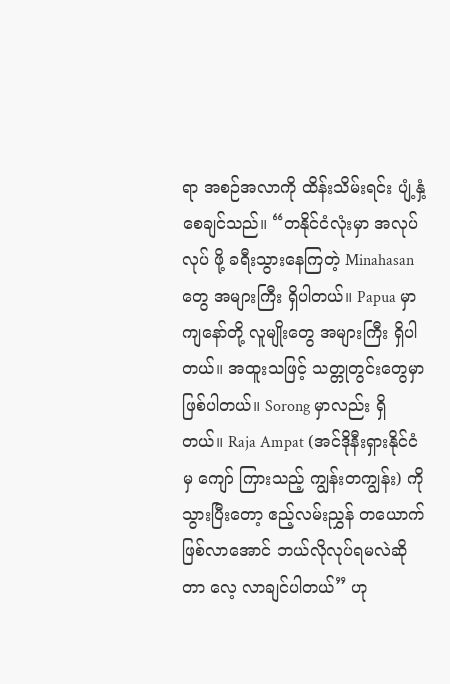ရာ အစဉ်အလာကို ထိန်းသိမ်းရင်း ပျံ့နှံ့စေချင်သည်။ “တနိုင်ငံလုံးမှာ အလုပ်လုပ် ဖို့ ခရီးသွားနေကြတဲ့ Minahasan တွေ အများကြီး ရှိပါတယ်။ Papua မှာ ကျနော်တို့ လူမျိုးတွေ အများကြီး ရှိပါတယ်။ အထူးသဖြင့် သတ္တုတွင်းတွေမှာ ဖြစ်ပါတယ်။ Sorong မှာလည်း ရှိတယ်။ Raja Ampat (အင်ဒိုနီးရှားနိုင်ငံမှ ကျော် ကြားသည့် ကျွန်းတကျွန်း) ကို သွားပြီးတော့ ဧည့်လမ်းညွှန် တယောက်ဖြစ်လာအောင် ဘယ်လိုလုပ်ရမလဲဆိုတာ လေ့ လာချင်ပါတယ်” ဟု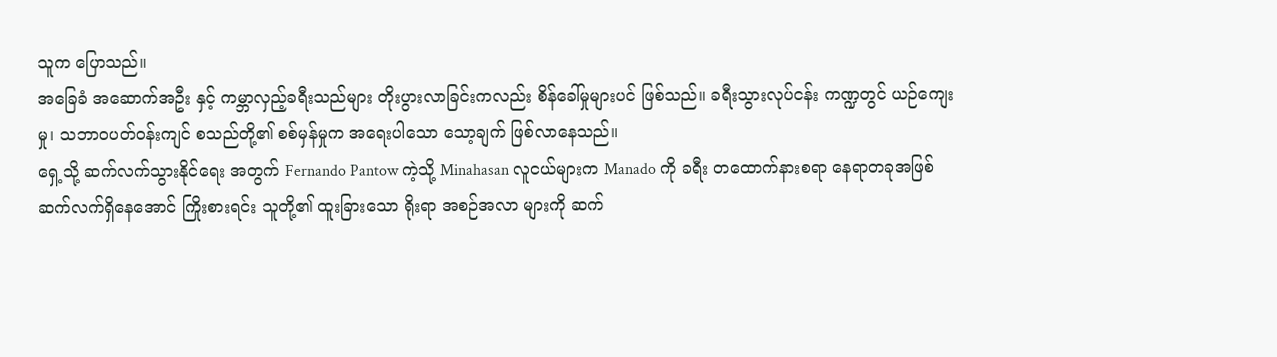သူက ပြောသည်။
အခြေခံ အဆောက်အဦး နှင့် ကမ္ဘာလှည့်ခရီးသည်များ တိုးပွားလာခြင်းကလည်း စိန်ခေါ်မှုများပင် ဖြစ်သည်။ ခရီးသွားလုပ်ငန်း ကဏ္ဍတွင် ယဉ်ကျေးမှု၊ သဘာဝပတ်ဝန်းကျင် စသည်တို့၏ စစ်မှန်မှုက အရေးပါသော သော့ချက် ဖြစ်လာနေသည်။
ရှေ့သို့ ဆက်လက်သွားနိုင်ရေး အတွက် Fernando Pantow ကဲ့သို့ Minahasan လူငယ်များက Manado ကို ခရီး တထောက်နားစရာ နေရာတခုအဖြစ် ဆက်လက်ရှိနေအောင် ကြိုးစားရင်း သူတို့၏ ထူးခြားသော ရိုးရာ အစဉ်အလာ များကို ဆက်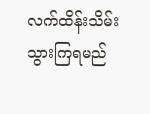လက်ထိန်းသိမ်းသွားကြရမည်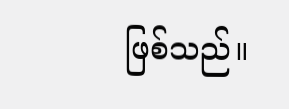ဖြစ်သည်။